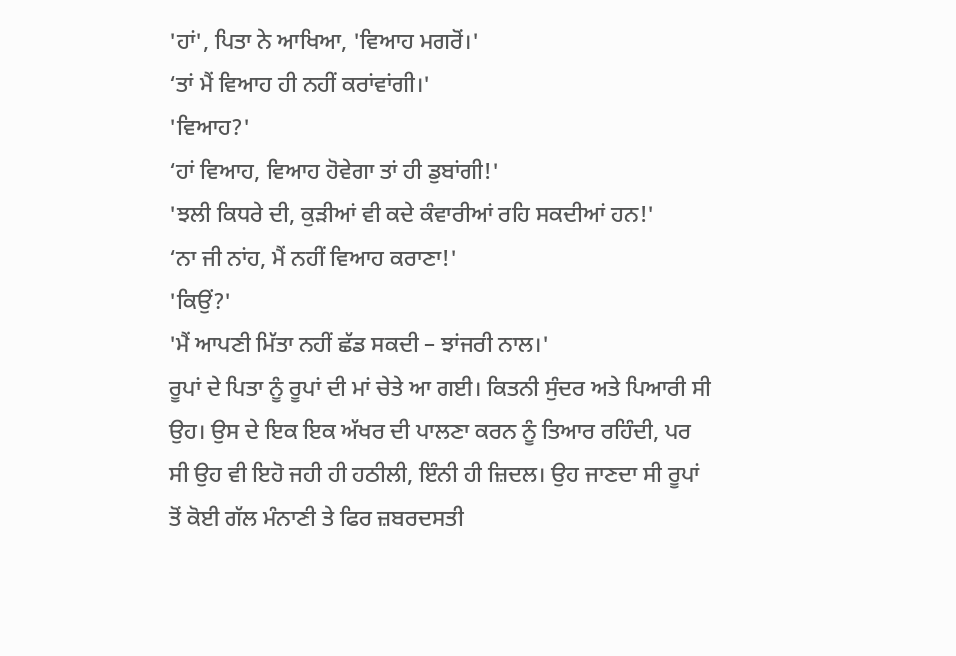'ਹਾਂ', ਪਿਤਾ ਨੇ ਆਖਿਆ, 'ਵਿਆਹ ਮਗਰੋਂ।'
‘ਤਾਂ ਮੈਂ ਵਿਆਹ ਹੀ ਨਹੀਂ ਕਰਾਂਵਾਂਗੀ।'
'ਵਿਆਹ?'
‘ਹਾਂ ਵਿਆਹ, ਵਿਆਹ ਹੋਵੇਗਾ ਤਾਂ ਹੀ ਡੁਬਾਂਗੀ!'
'ਝਲੀ ਕਿਧਰੇ ਦੀ, ਕੁੜੀਆਂ ਵੀ ਕਦੇ ਕੰਵਾਰੀਆਂ ਰਹਿ ਸਕਦੀਆਂ ਹਨ!'
‘ਨਾ ਜੀ ਨਾਂਹ, ਮੈਂ ਨਹੀਂ ਵਿਆਹ ਕਰਾਣਾ!'
'ਕਿਉਂ?'
'ਮੈਂ ਆਪਣੀ ਮਿੱਤਾ ਨਹੀਂ ਛੱਡ ਸਕਦੀ – ਝਾਂਜਰੀ ਨਾਲ।'
ਰੂਪਾਂ ਦੇ ਪਿਤਾ ਨੂੰ ਰੂਪਾਂ ਦੀ ਮਾਂ ਚੇਤੇ ਆ ਗਈ। ਕਿਤਨੀ ਸੁੰਦਰ ਅਤੇ ਪਿਆਰੀ ਸੀ ਉਹ। ਉਸ ਦੇ ਇਕ ਇਕ ਅੱਖਰ ਦੀ ਪਾਲਣਾ ਕਰਨ ਨੂੰ ਤਿਆਰ ਰਹਿੰਦੀ, ਪਰ ਸੀ ਉਹ ਵੀ ਇਹੋ ਜਹੀ ਹੀ ਹਠੀਲੀ, ਇੰਨੀ ਹੀ ਜ਼ਿਦਲ। ਉਹ ਜਾਣਦਾ ਸੀ ਰੂਪਾਂ ਤੋਂ ਕੋਈ ਗੱਲ ਮੰਨਾਣੀ ਤੇ ਫਿਰ ਜ਼ਬਰਦਸਤੀ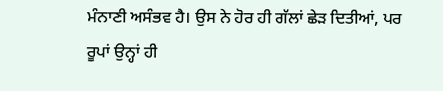ਮੰਨਾਣੀ ਅਸੰਭਵ ਹੈ। ਉਸ ਨੇ ਹੋਰ ਹੀ ਗੱਲਾਂ ਛੇੜ ਦਿਤੀਆਂ, ਪਰ ਰੂਪਾਂ ਉਨ੍ਹਾਂ ਹੀ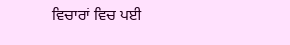ਵਿਚਾਰਾਂ ਵਿਚ ਪਈ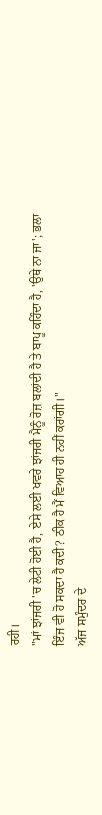ਰਹੀ।
"ਮਾਂ ਝਾਂਜਰੀ 'ਚ ਲੇਟੀ ਹੋਈ ਹੈ, ਏਸੇ ਲਈ ਖਵਰੇ ਝਾਂਜਰੀ ਮੈਨੂੰ ਰੋਜ਼ ਬਲਾਂਦੀ ਹੈ ਤੇ ਬਾਪੂ ਕਹਿੰਦਾ ਹੈ, 'ਉਥੇ ਨਾ ਜਾ'; ਭਲਾ ਇੰਜ ਵੀ ਹੋ ਸਕਦਾ ਹੈ ਕਦੀ? ਠੀਕ ਹੈ ਮੈਂ ਵਿਆਹ ਹੀ ਨਹੀਂ ਕਰਾਂਗੀ।"
ਅੱਜ ਸਮੁੰਦਰ ਦੇ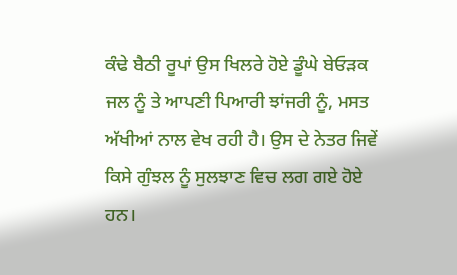ਕੰਢੇ ਬੈਠੀ ਰੂਪਾਂ ਉਸ ਖਿਲਰੇ ਹੋਏ ਡੂੰਘੇ ਬੇਓੜਕ ਜਲ ਨੂੰ ਤੇ ਆਪਣੀ ਪਿਆਰੀ ਝਾਂਜਰੀ ਨੂੰ, ਮਸਤ ਅੱਖੀਆਂ ਨਾਲ ਵੇਖ ਰਹੀ ਹੈ। ਉਸ ਦੇ ਨੇਤਰ ਜਿਵੇਂ ਕਿਸੇ ਗੁੰਝਲ ਨੂੰ ਸੁਲਝਾਣ ਵਿਚ ਲਗ ਗਏ ਹੋਏ ਹਨ।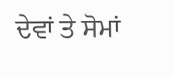ਦੇਵਾਂ ਤੇ ਸੋਮਾਂ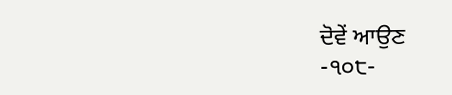ਦੋਵੇਂ ਆਉਣ
-੧੦੮-